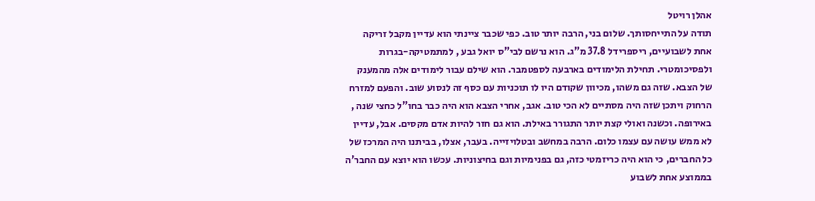אהלן רויטל
תודה על התייחסותך. שלום בני, הרבה יותר טוב. כפי שכבר ציינתי הוא עדיין מקבל זריקה אחת לשבועיים, ריספרידל 37.8 מ"ג. הוא נרשם לבי"ס יואל גבע , למתמטיקה-בגרות ולפסיכומטרי. תחילת הלימודים בארבעה לספטמבר. הוא שילם עבור לימודים אלה מהמענק של הצבא. שזה גם משהו, מכיוון שקודם היו לו תוכניות עם כסף זה לנסוע שוב. והפעם למזרח הרחוק ויתכן שזה היה מסתיים לא הכי טוב. אגב, אחרי הצבא הוא היה כבר בחו"ל כחצי שנה , באירופה. וכשנה ואולי קצת יותר התגורר באילת. הוא גם חזר להיות אדם מקסים. אבל, עדיין לא ממש עושה עם עצמו כלום. הרבה במחשב ובטלויזייה. בעבר, אצלו, בביתנו היה המרכז של כל החברים, כי הוא היה כריזמטי כזה, גם בפנימיות וגם בחיצוניות. עכשו הוא יוצא עם החבר'ה בממוצע אחת לשבוע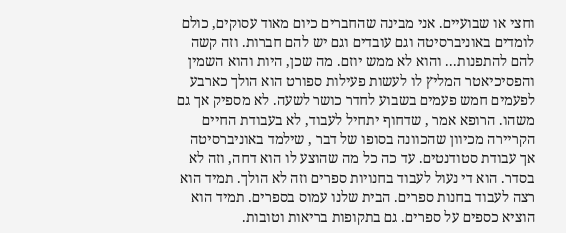וחצי או שבועיים. אני מבינה שהחברים כיום מאוד עסוקים, כולם לומדים באוניברסיטה וגם עובדים וגם יש להם חברות. וזה קשה להם להתפנות... והוא לא ממש יוזם. מה שכן, היות והוא השמין והפסיכיאטר המליץ לו לעשות פעילות ספורט הוא הולך כארבע לפעמים חמש פעמים בשבוע לחדר כושר לשעה. לא מספיק אך גם משהו. הרופא אמר , שדחוף יתחיל לעבוד, לא בעבודת החיים הקריירה מכיוון שהכוונה בסופו של דבר , שילמד באוניברסיטה אך עבודת סטודנטים. עד כה כל מה שהוצע לו הוא דחה, וזה לא בסדר. הוא די נעול לעבוד בחנויות ספרים וזה לא הולך. תמיד הוא רצה לעבוד בחנות ספרים. הבית שלנו עמוס בספרים. תמיד הוא הוציא כספים על ספרים. גם בתקופות בריאות וטובות.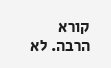קורא הרבה. לא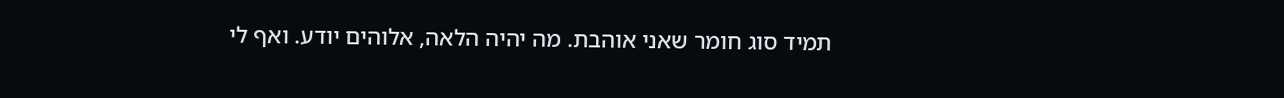תמיד סוג חומר שאני אוהבת. מה יהיה הלאה, אלוהים יודע. ואף לי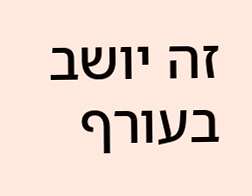זה יושב בעורף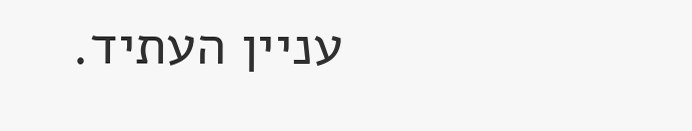עניין העתיד.